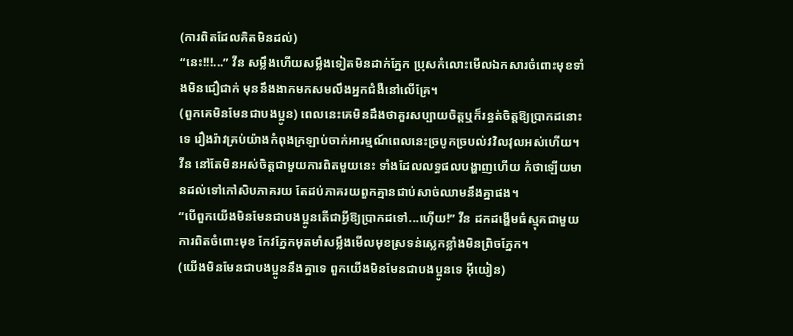(ការពិតដែលគិតមិនដល់)
“នេះ!!!...” វីន សម្លឹងហើយសម្លឹងទៀតមិនដាក់ភ្នែក ប្រុសកំលោះមើលឯកសារចំពោះមុខទាំងមិនជឿជាក់ មុននឹងងាកមកសមលឹងអ្នកជំងឺនៅលើគ្រែ។
(ពួកគេមិនមែនជាបងប្អូន) ពេលនេះគេមិនដឹងថាគួរសប្បាយចិត្តឬក៏រន្ធត់ចិត្តឱ្យប្រាកដនោះទេ រឿងរ៉ាវគ្រប់យ៉ាងកំពុងក្រឡាប់ចាក់អារម្មណ៍ពេលនេះច្របូកច្របល់វវិលវុលអស់ហើយ។
វីន នៅតែមិនអស់ចិត្តជាមួយការពិតមួយនេះ ទាំងដែលលទ្ធផលបង្ហាញហើយ កំថាឡើយមានដល់ទៅកៅសិបភាគរយ តែដប់ភាគរយពួកគ្មានជាប់សាច់ឈាមនឹងគ្នាផង។
“បើពួកយើងមិនមែនជាបងប្អូនតើជាអ្វីឱ្យប្រាកដទៅ...ហ៊ើយ!” វីន ដកដង្ហើមធំស្មុគជាមួយការពិតចំពោះមុខ កែវភ្នែកមុតមាំសម្លឹងមើលមុខស្រទន់ស្លេកខ្លាំងមិនព្រិចភ្នែក។
(យើងមិនមែនជាបងប្អូននឹងគ្នាទេ ពួកយើងមិនមែនជាបងប្អូនទេ អ៊ីយៀន)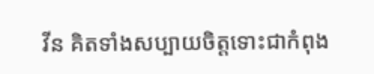វីន គិតទាំងសប្បាយចិត្តទោះជាកំពុង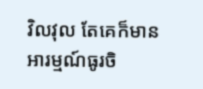វិលវុល តែគេក៏មានអារម្មណ៍ធូរចិ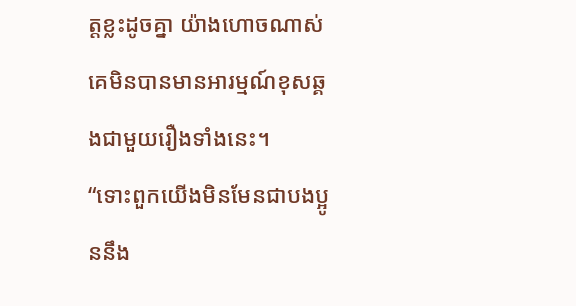ត្តខ្លះដូចគ្នា យ៉ាងហោចណាស់គេមិនបានមានអារម្មណ៍ខុសឆ្គងជាមួយរឿងទាំងនេះ។
“ទោះពួកយើងមិនមែនជាបងប្អូននឹង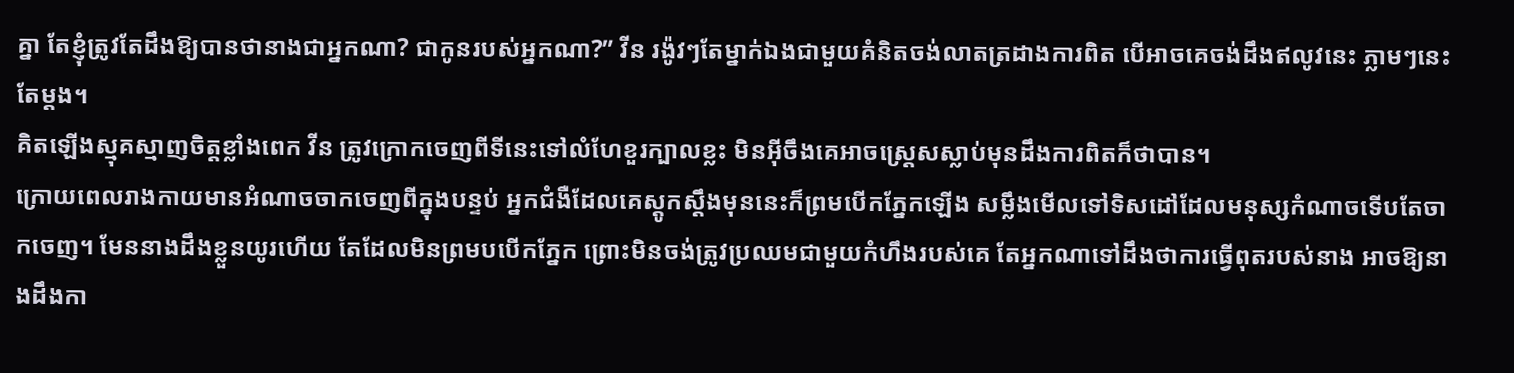គ្នា តែខ្ញុំត្រូវតែដឹងឱ្យបានថានាងជាអ្នកណា? ជាកូនរបស់អ្នកណា?” វីន រង៉ូវៗតែម្នាក់ឯងជាមួយគំនិតចង់លាតត្រដាងការពិត បើអាចគេចង់ដឹងឥលូវនេះ ភ្លាមៗនេះតែម្ដង។
គិតឡើងស្មុគស្មាញចិត្តខ្លាំងពេក វីន ត្រូវក្រោកចេញពីទីនេះទៅលំហែខួរក្បាលខ្លះ មិនអ៊ីចឹងគេអាចស្រ្តេសស្លាប់មុនដឹងការពិតក៏ថាបាន។
ក្រោយពេលរាងកាយមានអំណាចចាកចេញពីក្នុងបន្ទប់ អ្នកជំងឺដែលគេស្ដូកស្ដឹងមុននេះក៏ព្រមបើកភ្នែកឡើង សម្លឹងមើលទៅទិសដៅដែលមនុស្សកំណាចទើបតែចាកចេញ។ មែននាងដឹងខ្លួនយូរហើយ តែដែលមិនព្រមបបើកភ្នែក ព្រោះមិនចង់ត្រូវប្រឈមជាមួយកំហឹងរបស់គេ តែអ្នកណាទៅដឹងថាការធ្វើពុតរបស់នាង អាចឱ្យនាងដឹងកា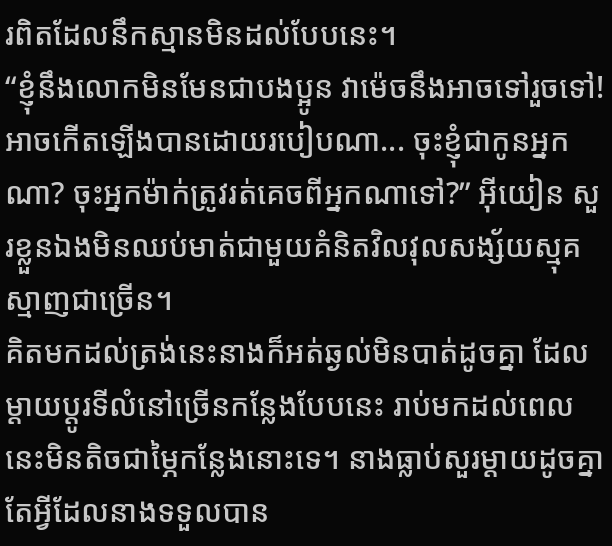រពិតដែលនឹកស្មានមិនដល់បែបនេះ។
“ខ្ញុំនឹងលោកមិនមែនជាបងប្អូន វាម៉េចនឹងអាចទៅរួចទៅ! អាចកើតឡើងបានដោយរបៀបណា... ចុះខ្ញុំជាកូនអ្នកណា? ចុះអ្នកម៉ាក់ត្រូវរត់គេចពីអ្នកណាទៅ?” អ៊ីយៀន សួរខ្លួនឯងមិនឈប់មាត់ជាមួយគំនិតវិលវុលសង្ស័យស្មុគស្មាញជាច្រើន។
គិតមកដល់ត្រង់នេះនាងក៏អត់ឆ្ងល់មិនបាត់ដូចគ្នា ដែលម្ដាយប្ដូរទីលំនៅច្រើនកន្លែងបែបនេះ រាប់មកដល់ពេលនេះមិនតិចជាម្ភៃកន្លែងនោះទេ។ នាងធ្លាប់សួរម្ដាយដូចគ្នាតែអ្វីដែលនាងទទួលបាន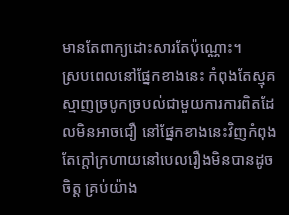មានតែពាក្យដោះសារតែប៉ុណ្ណោះ។
ស្របពេលនៅផ្នែកខាងនេះ កំពុងតែស្មុគស្មាញច្របូកច្របល់ជាមួយការការពិតដែលមិនអាចជឿ នៅផ្នែកខាងនេះវិញកំពុងតែក្ដៅក្រហាយនៅបេលរឿងមិនបានដូចចិត្ត គ្រប់យ៉ាង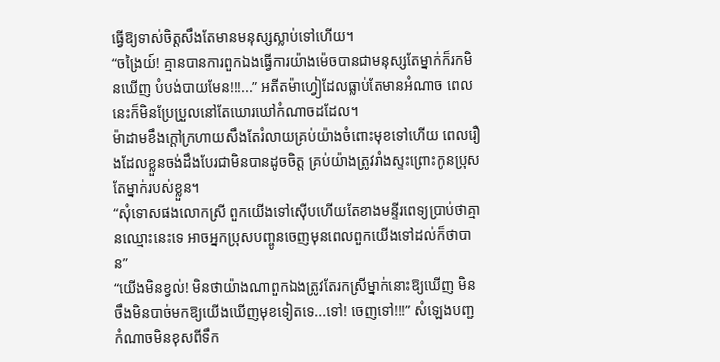ធ្វើឱ្យទាស់ចិត្តសឹងតែមានមនុស្សស្លាប់ទៅហើយ។
“ចង្រៃយ៍! គ្មានបានការពួកឯងធ្វើការយ៉ាងម៉េចបានជាមនុស្សតែម្នាក់ក៏រកមិនឃើញ បំបង់បាយមែន!!!...” អតីតម៉ាហ្វៀដែលធ្លាប់តែមានអំណាច ពេលនេះក៏មិនប្រែប្រួលនៅតែឃោរឃៅកំណាចដដែល។
ម៉ាដាមខឹងក្ដៅក្រហាយសឹងតែរំលាយគ្រប់យ៉ាងចំពោះមុខទៅហើយ ពេលរឿងដែលខ្លួនចង់ដឹងបែរជាមិនបានដូចចិត្ត គ្រប់យ៉ាងត្រូវរាំងស្ទះព្រោះកូនប្រុសតែម្នាក់របស់ខ្លួន។
“សុំទោសផងលោកស្រី ពួកយើងទៅស៊ើបហើយតែខាងមន្ទីរពេទ្យប្រាប់ថាគ្មានឈ្មោះនេះទេ អាចអ្នកប្រុសបញ្ចូនចេញមុនពេលពួកយើងទៅដល់ក៏ថាបាន”
“យើងមិនខ្វល់! មិនថាយ៉ាងណាពួកឯងត្រូវតែរកស្រីម្នាក់នោះឱ្យឃើញ មិនចឹងមិនបាច់មកឱ្យយើងឃើញមុខទៀតទេ...ទៅ! ចេញទៅ!!!” សំឡេងបញ្ជកំណាចមិនខុសពីទឹក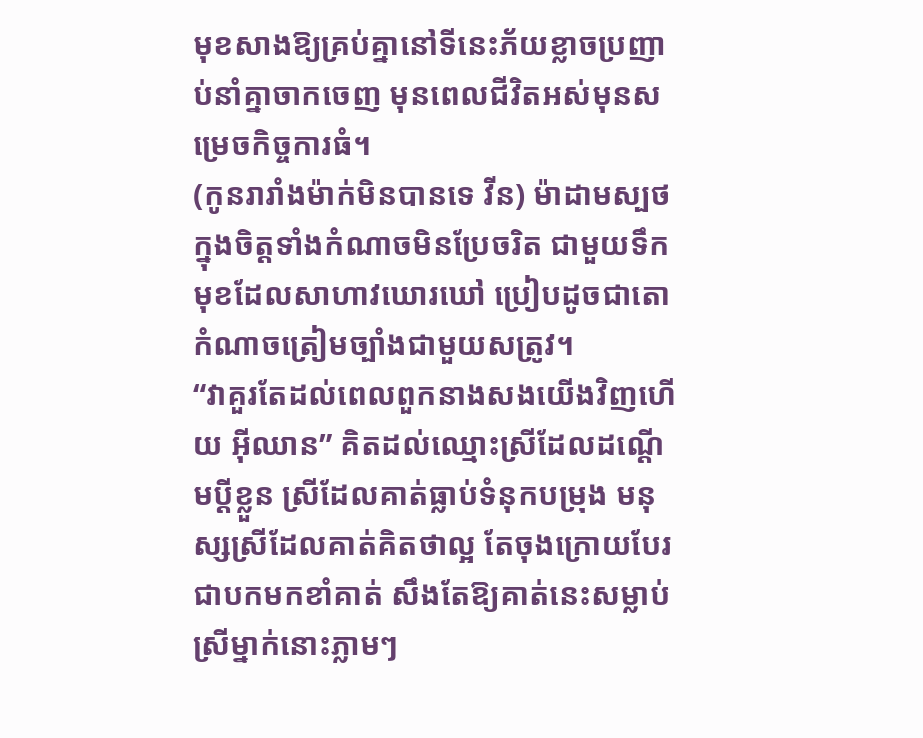មុខសាងឱ្យគ្រប់គ្នានៅទីនេះភ័យខ្លាចប្រញាប់នាំគ្នាចាកចេញ មុនពេលជីវិតអស់មុនសម្រេចកិច្ចការធំ។
(កូនរារាំងម៉ាក់មិនបានទេ វីន) ម៉ាដាមស្បថក្នុងចិត្តទាំងកំណាចមិនប្រែចរិត ជាមួយទឹកមុខដែលសាហាវឃោរឃៅ ប្រៀបដូចជាតោកំណាចត្រៀមច្បាំងជាមួយសត្រូវ។
“វាគួរតែដល់ពេលពួកនាងសងយើងវិញហើយ អ៊ីឈាន” គិតដល់ឈ្មោះស្រីដែលដណ្ដើមប្ដីខ្លួន ស្រីដែលគាត់ធ្លាប់ទំនុកបម្រុង មនុស្សស្រីដែលគាត់គិតថាល្អ តែចុងក្រោយបែរជាបកមកខាំគាត់ សឹងតែឱ្យគាត់នេះសម្លាប់ស្រីម្នាក់នោះភ្លាមៗ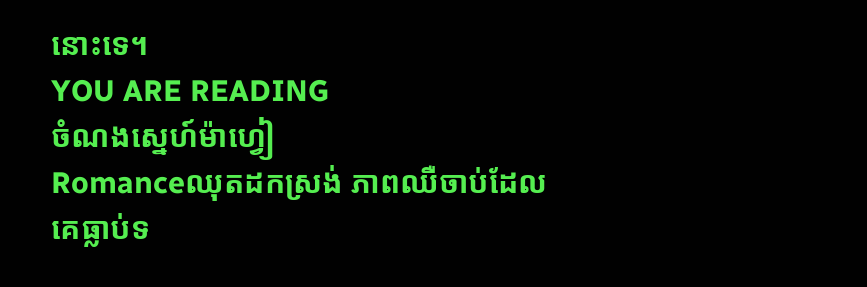នោះទេ។
YOU ARE READING
ចំណងស្នេហ៍ម៉ាហ្វៀ
Romanceឈុតដកស្រង់ ភាពឈឺចាប់ដែលគេធ្លាប់ទ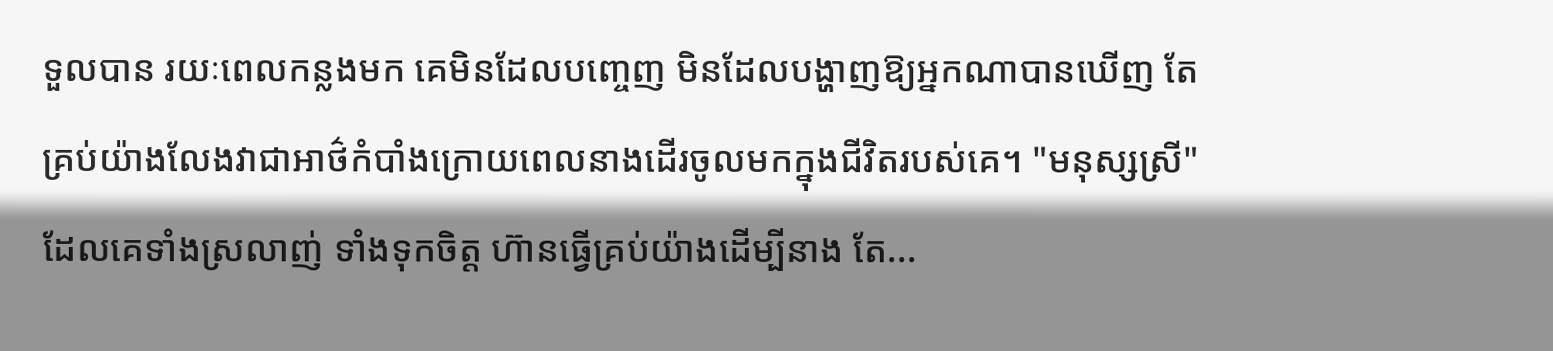ទួលបាន រយៈពេលកន្លងមក គេមិនដែលបញ្ចេញ មិនដែលបង្ហាញឱ្យអ្នកណាបានឃើញ តែគ្រប់យ៉ាងលែងវាជាអាថ៌កំបាំងក្រោយពេលនាងដើរចូលមកក្នុងជីវិតរបស់គេ។ "មនុស្សស្រី" ដែលគេទាំងស្រលាញ់ ទាំងទុកចិត្ត ហ៊ានធ្វើគ្រប់យ៉ាងដើម្បីនាង តែ...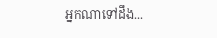អ្នកណាទៅដឹង...